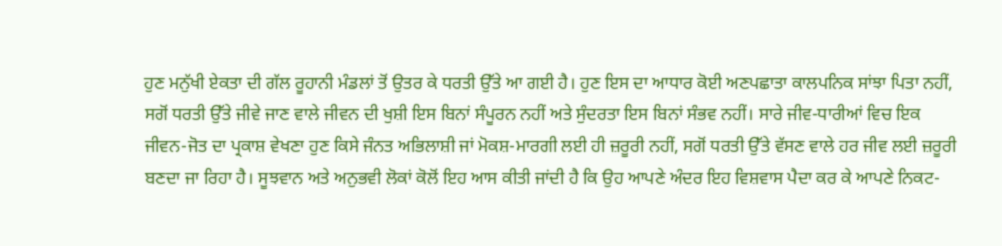ਹੁਣ ਮਨੁੱਖੀ ਏਕਤਾ ਦੀ ਗੱਲ ਰੂਹਾਨੀ ਮੰਡਲਾਂ ਤੋਂ ਉਤਰ ਕੇ ਧਰਤੀ ਉੱਤੇ ਆ ਗਈ ਹੈ। ਹੁਣ ਇਸ ਦਾ ਆਧਾਰ ਕੋਈ ਅਣਪਛਾਤਾ ਕਾਲਪਨਿਕ ਸਾਂਝਾ ਪਿਤਾ ਨਹੀਂ, ਸਗੋਂ ਧਰਤੀ ਉੱਤੇ ਜੀਵੇ ਜਾਣ ਵਾਲੇ ਜੀਵਨ ਦੀ ਖੁਸ਼ੀ ਇਸ ਬਿਨਾਂ ਸੰਪੂਰਨ ਨਹੀਂ ਅਤੇ ਸੁੰਦਰਤਾ ਇਸ ਬਿਨਾਂ ਸੰਭਵ ਨਹੀਂ। ਸਾਰੇ ਜੀਵ-ਧਾਰੀਆਂ ਵਿਚ ਇਕ ਜੀਵਨ-ਜੋਤ ਦਾ ਪ੍ਰਕਾਸ਼ ਵੇਖਣਾ ਹੁਣ ਕਿਸੇ ਜੰਨਤ ਅਭਿਲਾਸ਼ੀ ਜਾਂ ਮੋਕਸ਼-ਮਾਰਗੀ ਲਈ ਹੀ ਜ਼ਰੂਰੀ ਨਹੀਂ, ਸਗੋਂ ਧਰਤੀ ਉੱਤੇ ਵੱਸਣ ਵਾਲੇ ਹਰ ਜੀਵ ਲਈ ਜ਼ਰੂਰੀ ਬਣਦਾ ਜਾ ਰਿਹਾ ਹੈ। ਸੂਝਵਾਨ ਅਤੇ ਅਨੁਭਵੀ ਲੋਕਾਂ ਕੋਲੋਂ ਇਹ ਆਸ ਕੀਤੀ ਜਾਂਦੀ ਹੈ ਕਿ ਉਹ ਆਪਣੇ ਅੰਦਰ ਇਹ ਵਿਸ਼ਵਾਸ ਪੈਦਾ ਕਰ ਕੇ ਆਪਣੇ ਨਿਕਟ-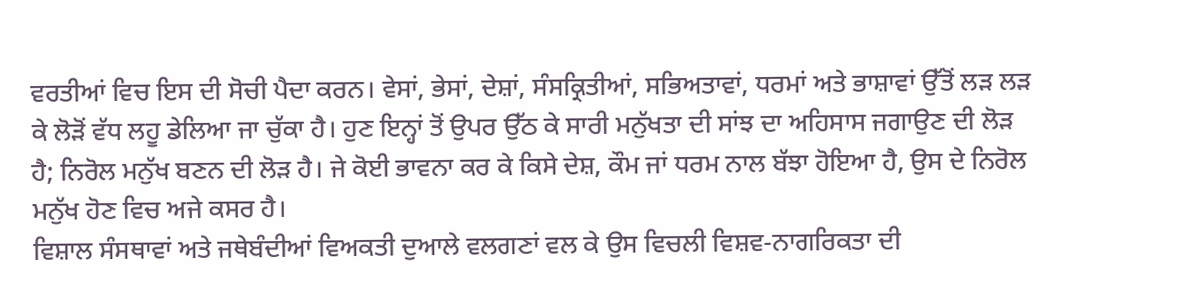ਵਰਤੀਆਂ ਵਿਚ ਇਸ ਦੀ ਸੋਚੀ ਪੈਦਾ ਕਰਨ। ਵੇਸਾਂ, ਭੇਸਾਂ, ਦੇਸ਼ਾਂ, ਸੰਸਕ੍ਰਿਤੀਆਂ, ਸਭਿਅਤਾਵਾਂ, ਧਰਮਾਂ ਅਤੇ ਭਾਸ਼ਾਵਾਂ ਉੱਤੋਂ ਲੜ ਲੜ ਕੇ ਲੋੜੋਂ ਵੱਧ ਲਹੂ ਡੇਲਿਆ ਜਾ ਚੁੱਕਾ ਹੈ। ਹੁਣ ਇਨ੍ਹਾਂ ਤੋਂ ਉਪਰ ਉੱਠ ਕੇ ਸਾਰੀ ਮਨੁੱਖਤਾ ਦੀ ਸਾਂਝ ਦਾ ਅਹਿਸਾਸ ਜਗਾਉਣ ਦੀ ਲੋੜ ਹੈ; ਨਿਰੋਲ ਮਨੁੱਖ ਬਣਨ ਦੀ ਲੋੜ ਹੈ। ਜੇ ਕੋਈ ਭਾਵਨਾ ਕਰ ਕੇ ਕਿਸੇ ਦੇਸ਼, ਕੌਮ ਜਾਂ ਧਰਮ ਨਾਲ ਬੱਝਾ ਹੋਇਆ ਹੈ, ਉਸ ਦੇ ਨਿਰੋਲ ਮਨੁੱਖ ਹੋਣ ਵਿਚ ਅਜੇ ਕਸਰ ਹੈ।
ਵਿਸ਼ਾਲ ਸੰਸਥਾਵਾਂ ਅਤੇ ਜਥੇਬੰਦੀਆਂ ਵਿਅਕਤੀ ਦੁਆਲੇ ਵਲਗਣਾਂ ਵਲ ਕੇ ਉਸ ਵਿਚਲੀ ਵਿਸ਼ਵ-ਨਾਗਰਿਕਤਾ ਦੀ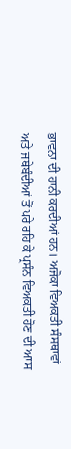ਭਾਵਨਾ ਦੀ ਹਾਨੀ ਕਰਦੀਆਂ ਹਨ। ਅਜੋਕਾ ਵਿਅਕਤੀ ਸੰਸਥਾਵਾਂ ਅਤੇ ਜਥੇਬੰਦੀਆਂ ਤੋਂ ਪਰੇ ਰਹਿ ਕੇ ਪ੍ਰਸੰਨ ਵਿਅਕਤੀ ਹੋਣ ਦੀ ਆਸ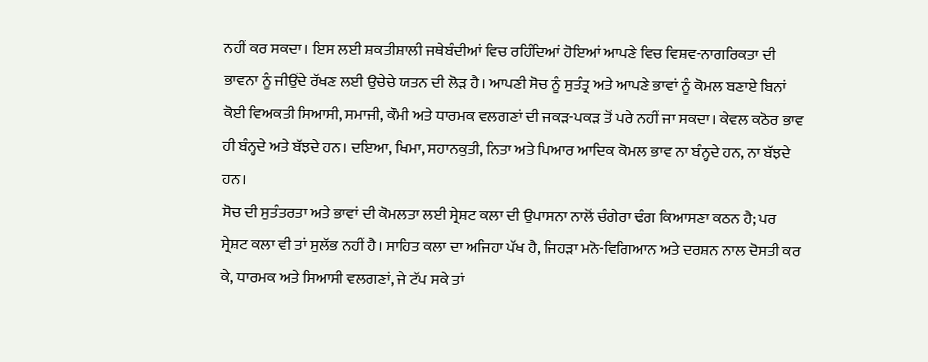ਨਹੀਂ ਕਰ ਸਕਦਾ। ਇਸ ਲਈ ਸ਼ਕਤੀਸ਼ਾਲੀ ਜਥੇਬੰਦੀਆਂ ਵਿਚ ਰਹਿੰਦਿਆਂ ਹੋਇਆਂ ਆਪਣੇ ਵਿਚ ਵਿਸ਼ਵ-ਨਾਗਰਿਕਤਾ ਦੀ ਭਾਵਨਾ ਨੂੰ ਜੀਉਂਦੇ ਰੱਖਣ ਲਈ ਉਚੇਚੇ ਯਤਨ ਦੀ ਲੋੜ ਹੈ। ਆਪਣੀ ਸੋਚ ਨੂੰ ਸੁਤੰਤ੍ਰ ਅਤੇ ਆਪਣੇ ਭਾਵਾਂ ਨੂੰ ਕੋਮਲ ਬਣਾਏ ਬਿਨਾਂ ਕੋਈ ਵਿਅਕਤੀ ਸਿਆਸੀ, ਸਮਾਜੀ, ਕੌਮੀ ਅਤੇ ਧਾਰਮਕ ਵਲਗਣਾਂ ਦੀ ਜਕੜ-ਪਕੜ ਤੋਂ ਪਰੇ ਨਹੀਂ ਜਾ ਸਕਦਾ। ਕੇਵਲ ਕਠੋਰ ਭਾਵ ਹੀ ਬੰਨ੍ਹਦੇ ਅਤੇ ਬੱਝਦੇ ਹਨ। ਦਇਆ, ਖਿਮਾ, ਸਹਾਨਕੁਤੀ, ਨਿਤਾ ਅਤੇ ਪਿਆਰ ਆਦਿਕ ਕੋਮਲ ਭਾਵ ਨਾ ਬੰਨ੍ਹਦੇ ਹਨ, ਨਾ ਬੱਝਦੇ ਹਨ।
ਸੋਚ ਦੀ ਸੁਤੰਤਰਤਾ ਅਤੇ ਭਾਵਾਂ ਦੀ ਕੋਮਲਤਾ ਲਈ ਸ੍ਰੇਸ਼ਟ ਕਲਾ ਦੀ ਉਪਾਸਨਾ ਨਾਲੋਂ ਚੰਗੇਰਾ ਢੰਗ ਕਿਆਸਣਾ ਕਠਨ ਹੈ; ਪਰ ਸ੍ਰੇਸ਼ਟ ਕਲਾ ਵੀ ਤਾਂ ਸੁਲੱਭ ਨਹੀਂ ਹੈ। ਸਾਹਿਤ ਕਲਾ ਦਾ ਅਜਿਹਾ ਪੱਖ ਹੈ, ਜਿਹੜਾ ਮਨੋ-ਵਿਗਿਆਨ ਅਤੇ ਦਰਸ਼ਨ ਨਾਲ ਦੋਸਤੀ ਕਰ ਕੇ, ਧਾਰਮਕ ਅਤੇ ਸਿਆਸੀ ਵਲਗਣਾਂ, ਜੇ ਟੱਪ ਸਕੇ ਤਾਂ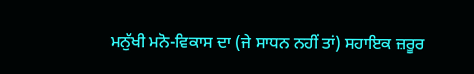ਮਨੁੱਖੀ ਮਨੋ-ਵਿਕਾਸ ਦਾ (ਜੇ ਸਾਧਨ ਨਹੀਂ ਤਾਂ) ਸਹਾਇਕ ਜ਼ਰੂਰ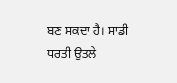ਬਣ ਸਕਦਾ ਹੈ। ਸਾਡੀ ਧਰਤੀ ਉਤਲੇ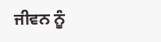ਜੀਵਨ ਨੂੰ